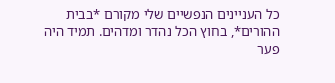כל העניינים הנפשיים שלי מקורם *בבית ההורים*, בחוץ הכל נהדר ומדהים. תמיד היה פער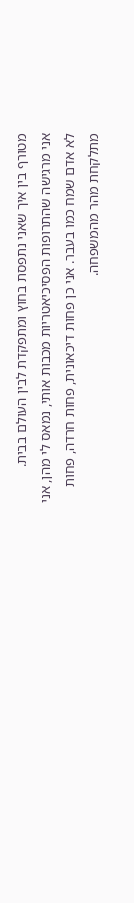מטורף בין איך שאני נתפסת בחוץ ומתפקדת לבין העולם בבית.
אני מרגישה שהתרופות הפסיכיאטריות מכבות אותי, נמאס לי מהן, אני לא אדם שמח כמו בעבר. אני כן פחות דיכאונית, פחות חרדה, פחות מתלקחת מהר מהמשפחה.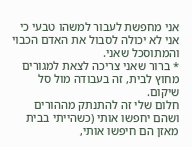אני מחפשת לעבור למשהו טבעי כי אני לא יכולה לסבול את האדם הכבוי והמתוסכל שאני.
* ברור שאני צריכה לצאת למגורים מחוץ לבית, זה בעבודה מול סל שיקום.
חלום שלי זה להתנתק מההורים ושהם יחפשו אותי (כשהייתי בבית מאזן הם חיפשו אותי,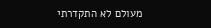מעולם לא התקדרתי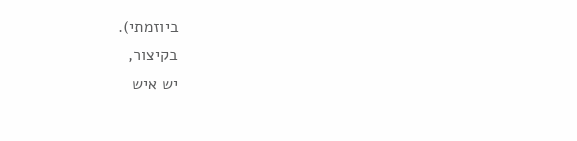ביוזמתי).
בקיצור,
יש איש